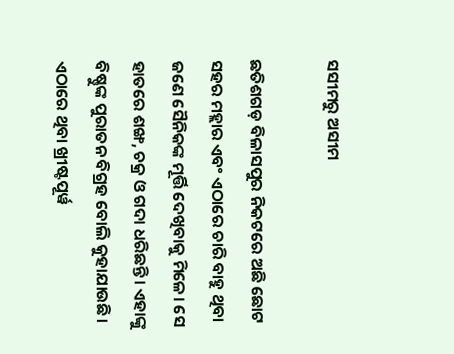ସସୀମରୁ ଅସୀମ

ଛତିଶଗଡ଼ ବିଳାସପୁର ନିକଟରେ ଅଛି ଛୋଟ ସହର ମହ୍ଲାର ଏବଂ ଏଠାରେ ଚାରି ବାହୁ ଥିବା ଜଣେ ସୈନିକଙ୍କ ମୂର୍ତ୍ତି ଦେଖିବାକୁ ମିଳେ। ସେ ହାତରେ ଶଙ୍ଖ, ଚକ୍ର ଓ ଗଦା ଧରିଛନ୍ତି। ଏହାଙ୍କୁ ବିଷ୍ଣୁଙ୍କ ପୁରାତନ ବିଗ୍ରହ ବୋଲି କୁହାଯାଉଛି। ଏଠାରେ ଥିବା ଖ୍ରୀଷ୍ଟପୂର୍ୱ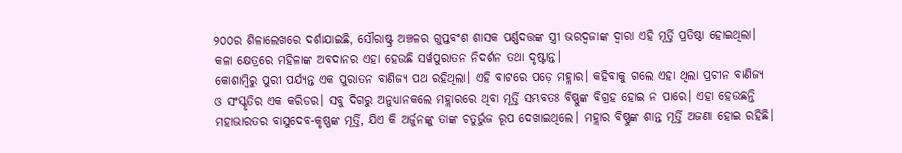୨୦୦ର ଶିଳାଲେଖରେ ଦର୍ଶାଯାଇଛି, ସୌରାଷ୍ଟ୍ର ଅଞ୍ଚଳର ଗୁପ୍ତବଂଶ ଶାସକ ପର୍ଣ୍ଣଦତ୍ତଙ୍କ ସ୍ତ୍ରୀ ଭରଦ୍ୱଜାଙ୍କ ଦ୍ୱାରା ଏହି ମୂର୍ତ୍ତି ପ୍ରତିଷ୍ଠା ହୋଇଥିଲା। କଳା କ୍ଷେତ୍ରରେ ମହିଳାଙ୍କ ଅବଦାନର ଏହା ହେଉଛି ସର୍ୱପୁରାତନ ନିଦର୍ଶନ ତଥା ଦୃଷ୍ଟାନ୍ତ।
କୋଶାମ୍ୱିରୁ ପୁରୀ ପର୍ଯ୍ୟନ୍ତ ଏକ ପୁରାତନ ବାଣିଜ୍ୟ ପଥ ରହିଥିଲା। ଏହି ବାଟରେ ପଡ଼େ ମହ୍ଲାର। କହିବାକୁ ଗଲେ ଏହା ଥିଲା ପ୍ରଚୀନ ବାଣିଜ୍ୟ ଓ ସଂସ୍କୃତିର ଏକ କରିଡର। ସବୁ ଦିଗରୁ ଅନୁଧ୍ୟାନକଲେ ମହ୍ଲାରରେ ଥିବା ମୂର୍ତ୍ତି ସମ୍ଭବତଃ ବିଷ୍ଣୁଙ୍କ ବିଗ୍ରହ ହୋଇ ନ ପାରେ। ଏହା ହେଉଛନ୍ତି ମହାଭାରତର ବାସୁଦେବ-କୃଷ୍ଣଙ୍କ ମୂର୍ତ୍ତି, ଯିଏ କି ଅର୍ଜୁନଙ୍କୁ ତାଙ୍କ ଚତୁର୍ଭୁଜ ରୂପ ଦେଖାଇଥିଲେ। ମହ୍ଲାର ବିଷ୍ଣୁଙ୍କ ଶାନ୍ତ ମୂର୍ତ୍ତି ଅଜଣା ହୋଇ ରହିଛି।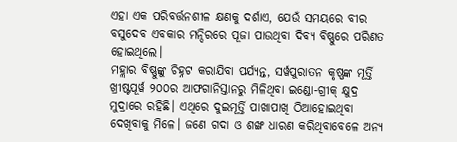ଏହା ଏକ ପରିବର୍ତ୍ତନଶୀଳ କ୍ଷଣକୁ ଦର୍ଶାଏ, ଯେଉଁ ସମୟରେ ବୀର ବସୁଦେବ ଏବକାର ମନ୍ଦିରରେ ପୂଜା ପାଉଥିବା ଦିବ୍ୟ ବିଷ୍ଣୁରେ ପରିଣତ ହୋଇଥିଲେ।
ମହ୍ଲାର ବିଷ୍ଣୁଙ୍କୁ ଚିହ୍ନଟ କରାଯିବା ପର୍ଯ୍ୟନ୍ତ, ସର୍ୱପୁରାତନ କୃଷ୍ଣଙ୍କ ମୂର୍ତ୍ତି ଖ୍ରୀଷ୍ଟପୂର୍ୱ ୨୦୦ର ଆଫଗାନିସ୍ତାନରୁ ମିଳିଥିବା ଇଣ୍ଡୋ-ଗ୍ରୀକ୍‌ କ୍ଷୁଦ୍ର ମୁଦ୍ରାରେ ରହିଛି। ଏଥିରେ ଦୁଇମୂର୍ତ୍ତି ପାଖାପାଖି ଠିଆହୋଇଥିବା ଦେଖିବାକୁ ମିଳେ। ଜଣେ ଗଦା ଓ ଶଙ୍ଖ ଧାରଣ କରିଥିବାବେଳେ ଅନ୍ୟ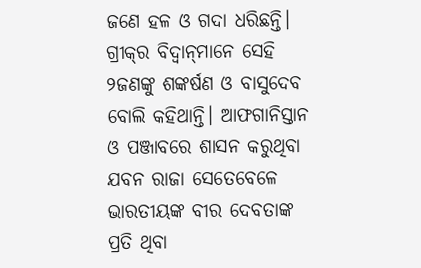ଜଣେ ହଳ ଓ ଗଦା ଧରିଛନ୍ତି। ଗ୍ରୀକ୍‌ର ବିଦ୍ୱାନ୍‌ମାନେ ସେହି ୨ଜଣଙ୍କୁ ଶଙ୍କର୍ଷଣ ଓ ବାସୁଦେବ ବୋଲି କହିଥାନ୍ତି। ଆଫଗାନିସ୍ତାନ ଓ ପଞ୍ଜାବରେ ଶାସନ କରୁଥିବା ଯବନ ରାଜା ସେତେବେଳେ ଭାରତୀୟଙ୍କ ବୀର ଦେବତାଙ୍କ ପ୍ରତି ଥିବା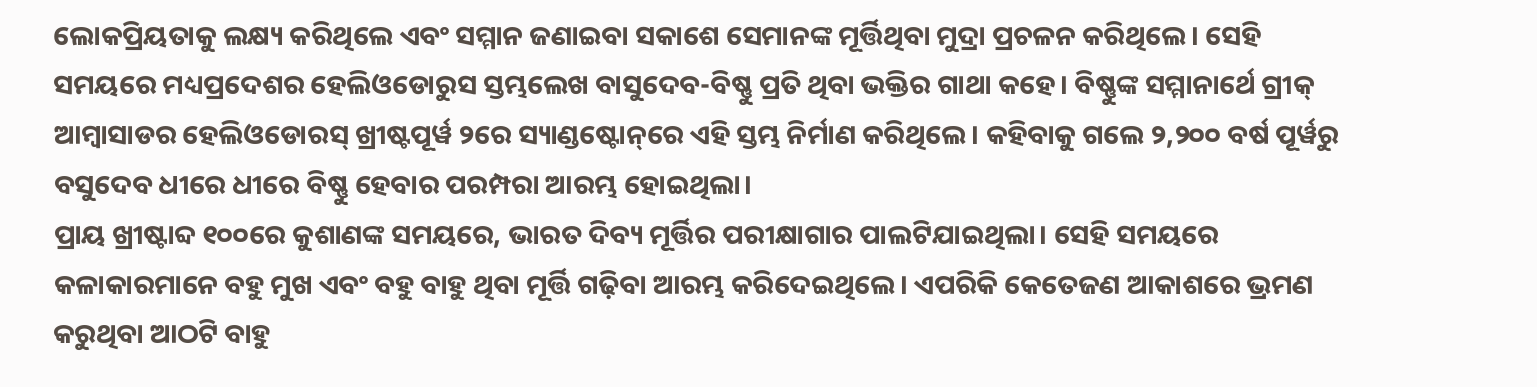ଲୋକପ୍ରିୟତାକୁ ଲକ୍ଷ୍ୟ କରିଥିଲେ ଏବଂ ସମ୍ମାନ ଜଣାଇବା ସକାଶେ ସେମାନଙ୍କ ମୂର୍ତ୍ତିଥିବା ମୁଦ୍ରା ପ୍ରଚଳନ କରିଥିଲେ। ସେହି ସମୟରେ ମଧ୍ୟପ୍ରଦେଶର ହେଲିଓଡୋରୁସ ସ୍ତମ୍ଭଲେଖ ବାସୁଦେବ-ବିଷ୍ଣୁ ପ୍ରତି ଥିବା ଭକ୍ତିର ଗାଥା କହେ। ବିଷ୍ଣୁଙ୍କ ସମ୍ମାନାର୍ଥେ ଗ୍ରୀକ୍‌ ଆମ୍ୱାସାଡର ହେଲିଓଡୋରସ୍‌ ଖ୍ରୀଷ୍ଟପୂର୍ୱ ୨ରେ ସ୍ୟାଣ୍ଡଷ୍ଟୋନ୍‌ରେ ଏହି ସ୍ତମ୍ଭ ନିର୍ମାଣ କରିଥିଲେ। କହିବାକୁ ଗଲେ ୨,୨୦୦ ବର୍ଷ ପୂର୍ୱରୁ ବସୁଦେବ ଧୀରେ ଧୀରେ ବିଷ୍ଣୁ ହେବାର ପରମ୍ପରା ଆରମ୍ଭ ହୋଇଥିଲା।
ପ୍ରାୟ ଖ୍ରୀଷ୍ଟାବ୍ଦ ୧୦୦ରେ କୁଶାଣଙ୍କ ସମୟରେ, ଭାରତ ଦିବ୍ୟ ମୂର୍ତ୍ତିର ପରୀକ୍ଷାଗାର ପାଲଟିଯାଇଥିଲା। ସେହି ସମୟରେ କଳାକାରମାନେ ବହୁ ମୁଖ ଏବଂ ବହୁ ବାହୁ ଥିବା ମୂର୍ତ୍ତି ଗଢ଼ିବା ଆରମ୍ଭ କରିଦେଇଥିଲେ। ଏପରିକି କେତେଜଣ ଆକାଶରେ ଭ୍ରମଣ କରୁଥିବା ଆଠଟି ବାହୁ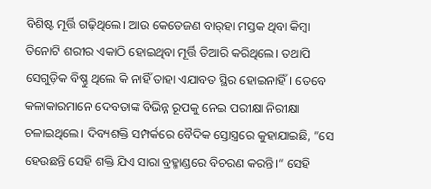ବିଶିଷ୍ଟ ମୂର୍ତ୍ତି ଗଢ଼ିଥିଲେ। ଆଉ କେତେଜଣ ବାର୍‌ହା ମସ୍ତକ ଥିବା କିମ୍ୱା ତିନୋଟି ଶରୀର ଏକାଠି ହୋଇଥିବା ମୂର୍ତ୍ତି ତିଆରି କରିଥିଲେ। ତଥାପି ସେଗୁଡ଼ିକ ବିଷ୍ଣୁ ଥିଲେ କି ନାହିଁ ତାହା ଏଯାବତ ସ୍ଥିର ହୋଇନାହିଁ। ତେବେ କଳାକାରମାନେ ଦେବତାଙ୍କ ବିଭିନ୍ନ ରୂପକୁ ନେଇ ପରୀକ୍ଷା ନିରୀକ୍ଷା ଚଳାଇଥିଲେ। ଦିବ୍ୟଶକ୍ତି ସମ୍ପର୍କରେ ବୈଦିକ ସ୍ତୋସ୍ତ୍ରରେ କୁହାଯାଇଛି, ”ସେ ହେଉଛନ୍ତି ସେହି ଶକ୍ତି ଯିଏ ସାରା ବ୍ରହ୍ମାଣ୍ଡରେ ବିଚରଣ କରନ୍ତି।“ ସେହି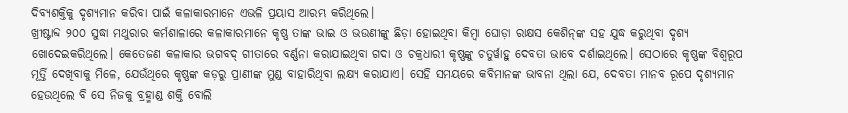ଦିବ୍ୟଶକ୍ତିକୁ ଦୃଶ୍ୟମାନ କରିବା ପାଇଁ କଳାକାରମାନେ ଏଭଳି ପ୍ରୟାସ ଆରମ୍ଭ କରିଥିଲେ।
ଖ୍ରୀଷ୍ଟାବ୍ଦ ୨୦୦ ସୁଦ୍ଧା ମଥୁରାର କର୍ମଶାଳାରେ କଳାକାରମାନେ କୃଷ୍ଣ ତାଙ୍କ ଭାଇ ଓ ଭଉଣୀଙ୍କୁ ଛିଡ଼ା ହୋଇଥିବା କିମ୍ୱା ଘୋଡ଼ା ରାକ୍ଷସ କେଶିନ୍‌ଙ୍କ ସହ ଯୁଦ୍ଧ କରୁଥିବା ଦୃଶ୍ୟ ଖୋଦେଇକରିଥିଲେ। କେତେଜଣ କଳାକାର ଭଗବଦ୍‌ ଗୀତାରେ ବର୍ଣ୍ଣନା କରାଯାଇଥିବା ଗଦା ଓ ଚକ୍ରଧାରୀ କୃଷ୍ଣଙ୍କୁ ଚତୁର୍ୱାହୁ ଦେବତା ଭାବେ ଦର୍ଶାଇଥିଲେ। ସେଠାରେ କୃଷ୍ଣଙ୍କ ବିଶ୍ୱରୂପ ମୂର୍ତ୍ତି ଦେଖିବାକୁ ମିଳେ, ଯେଉଁଥିରେ କୃଷ୍ଣଙ୍କ କଡ଼ରୁ ପ୍ରାଣୀଙ୍କ ମୁଣ୍ଡ ବାହାରିଥିବା ଲକ୍ଷ୍ୟ କରାଯାଏ। ସେହି ସମୟରେ କବିମାନଙ୍କ ଭାବନା ଥିଲା ଯେ, ଦେବତା ମାନବ ରୂପେ ଦୃଶ୍ୟମାନ ହେଉଥିଲେ ବି ସେ ନିଜକୁ ବ୍ରହ୍ମାଣ୍ଡ ଶକ୍ତି ବୋଲି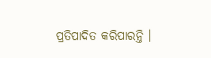ପ୍ରତିପାଦିତ କରିପାରନ୍ତି ।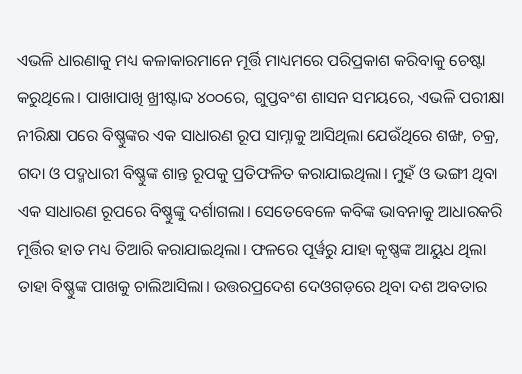ଏଭଳି ଧାରଣାକୁ ମଧ୍ୟ କଳାକାରମାନେ ମୂର୍ତ୍ତି ମାଧ୍ୟମରେ ପରିପ୍ରକାଶ କରିବାକୁ ଚେଷ୍ଟା କରୁଥିଲେ। ପାଖାପାଖି ଖ୍ରୀଷ୍ଟାବ୍ଦ ୪୦୦ରେ, ଗୁପ୍ତବଂଶ ଶାସନ ସମୟରେ, ଏଭଳି ପରୀକ୍ଷା ନୀରିକ୍ଷା ପରେ ବିଷ୍ଣୁଙ୍କର ଏକ ସାଧାରଣ ରୂପ ସାମ୍ନାକୁ ଆସିଥିଲା ଯେଉଁଥିରେ ଶଙ୍ଖ, ଚକ୍ର, ଗଦା ଓ ପଦ୍ମଧାରୀ ବିଷ୍ଣୁଙ୍କ ଶାନ୍ତ ରୂପକୁ ପ୍ରତିଫଳିତ କରାଯାଇଥିଲା। ମୁହଁ ଓ ଭଙ୍ଗୀ ଥିବା ଏକ ସାଧାରଣ ରୂପରେ ବିଷ୍ଣୁଙ୍କୁ ଦର୍ଶାଗଲା। ସେତେବେଳେ କବିଙ୍କ ଭାବନାକୁ ଆଧାରକରି ମୂର୍ତ୍ତିର ହାତ ମଧ୍ୟ ତିଆରି କରାଯାଇଥିଲା। ଫଳରେ ପୂର୍ୱରୁ ଯାହା କୃଷ୍ଣଙ୍କ ଆୟୁଧ ଥିଲା ତାହା ବିଷ୍ଣୁଙ୍କ ପାଖକୁ ଚାଲିଆସିଲା। ଉତ୍ତରପ୍ରଦେଶ ଦେଓଗଡ଼ରେ ଥିବା ଦଶ ଅବତାର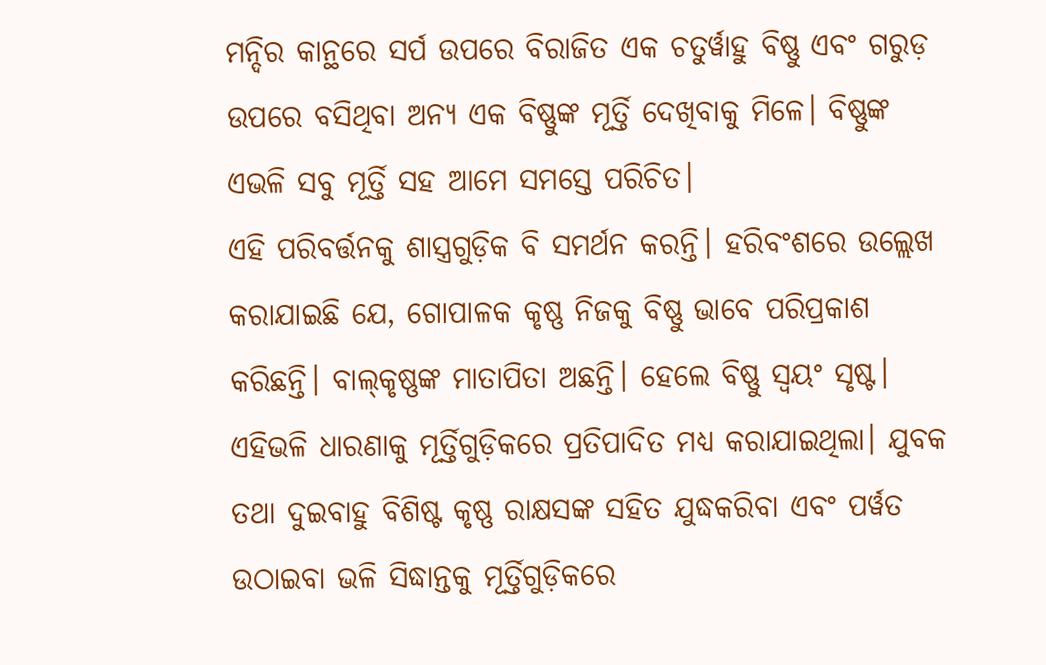ମନ୍ଦିର କାନ୍ଥରେ ସର୍ପ ଉପରେ ବିରାଜିତ ଏକ ଚତୁର୍ୱାହୁ ବିଷ୍ଣୁ ଏବଂ ଗରୁଡ଼ ଉପରେ ବସିଥିବା ଅନ୍ୟ ଏକ ବିଷ୍ଣୁଙ୍କ ମୂର୍ତ୍ତି ଦେଖିବାକୁ ମିଳେ। ବିଷ୍ଣୁଙ୍କ ଏଭଳି ସବୁ ମୂର୍ତ୍ତି ସହ ଆମେ ସମସ୍ତେ ପରିଚିତ।
ଏହି ପରିବର୍ତ୍ତନକୁ ଶାସ୍ତ୍ରଗୁଡ଼ିକ ବି ସମର୍ଥନ କରନ୍ତି। ହରିବଂଶରେ ଉଲ୍ଲେଖ କରାଯାଇଛି ଯେ, ଗୋପାଳକ କୃଷ୍ଣ ନିଜକୁ ବିଷ୍ଣୁ ଭାବେ ପରିପ୍ରକାଶ କରିଛନ୍ତି। ବାଲ୍‌କୃଷ୍ଣଙ୍କ ମାତାପିତା ଅଛନ୍ତି। ହେଲେ ବିଷ୍ଣୁ ସ୍ୱୟଂ ସୃଷ୍ଟ। ଏହିଭଳି ଧାରଣାକୁ ମୂର୍ତ୍ତିଗୁଡ଼ିକରେ ପ୍ରତିପାଦିତ ମଧ୍ୟ କରାଯାଇଥିଲା। ଯୁବକ ତଥା ଦୁଇବାହୁ ବିଶିଷ୍ଟ କୃଷ୍ଣ ରାକ୍ଷସଙ୍କ ସହିତ ଯୁଦ୍ଧକରିବା ଏବଂ ପର୍ୱତ ଉଠାଇବା ଭଳି ସିଦ୍ଧାନ୍ତକୁ ମୂର୍ତ୍ତିଗୁଡ଼ିକରେ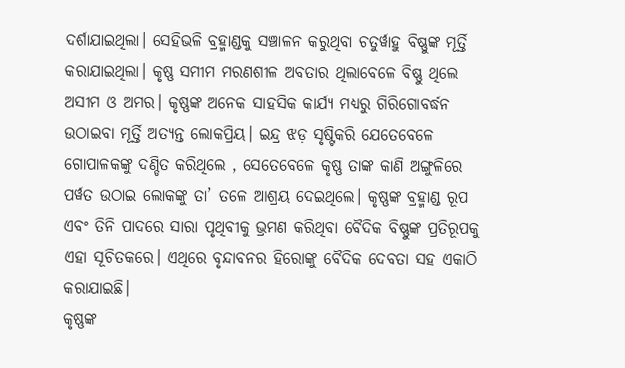ଦର୍ଶାଯାଇଥିଲା। ସେହିଭଳି ବ୍ରହ୍ମାଣ୍ଡକୁ ସଞ୍ଚାଳନ କରୁଥିବା ଚତୁର୍ୱାହୁ ବିଷ୍ଣୁଙ୍କ ମୂର୍ତ୍ତି କରାଯାଇଥିଲା। କୃଷ୍ଣ ସମୀମ ମରଣଶୀଳ ଅବତାର ଥିଲାବେଳେ ବିଷ୍ଣୁ ଥିଲେ ଅସୀମ ଓ ଅମର। କୃଷ୍ଣଙ୍କ ଅନେକ ସାହସିକ କାର୍ଯ୍ୟ ମଧ୍ୟରୁ ଗିରିଗୋବର୍ଦ୍ଧନ ଉଠାଇବା ମୂର୍ତ୍ତି ଅତ୍ୟନ୍ତ ଲୋକପ୍ରିୟ। ଇନ୍ଦ୍ର ଝଡ଼ ସୃଷ୍ଟିକରି ଯେତେବେଳେ ଗୋପାଳକଙ୍କୁ ଦଣ୍ଡିତ କରିଥିଲେ , ସେତେବେଳେ କୃଷ୍ଣ ତାଙ୍କ କାଣି ଅଙ୍ଗୁଳିରେ ପର୍ୱତ ଉଠାଇ ଲୋକଙ୍କୁ ତା’ ତଳେ ଆଶ୍ରୟ ଦେଇଥିଲେ। କୃଷ୍ଣଙ୍କ ବ୍ରହ୍ମାଣ୍ଡ ରୂପ ଏବଂ ତିନି ପାଦରେ ସାରା ପୃଥିବୀକୁ ଭ୍ରମଣ କରିଥିବା ବୈଦିକ ବିଷ୍ଣୁଙ୍କ ପ୍ରତିରୂପକୁ ଏହା ସୂଚିତକରେ। ଏଥିରେ ବୃନ୍ଦାବନର ହିରୋଙ୍କୁ ବୈଦିକ ଦେବତା ସହ ଏକାଠି କରାଯାଇଛି।
କୃଷ୍ଣଙ୍କ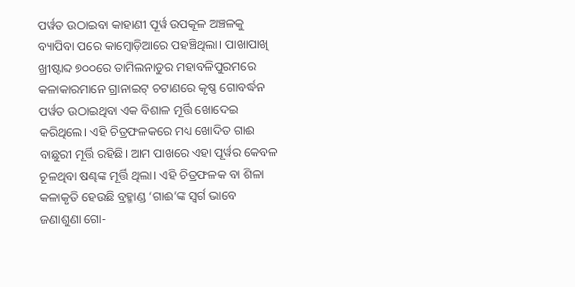ପର୍ୱତ ଉଠାଇବା କାହାଣୀ ପୂର୍ୱ ଉପକୂଳ ଅଞ୍ଚଳକୁ ବ୍ୟାପିବା ପରେ କାମ୍ୱୋଡ଼ିଆରେ ପହଞ୍ଚିଥିଲା। ପାଖାପାଖି ଖ୍ରୀଷ୍ଟାବ୍ଦ ୭୦୦ରେ ତାମିଲନାଡୁର ମହାବଳିପୁରମରେ କଳାକାରମାନେ ଗ୍ରାନାଇଟ୍‌ ଚଟାଣରେ କୃଷ୍ଣ ଗୋବର୍ଦ୍ଧନ ପର୍ୱତ ଉଠାଇଥିବା ଏକ ବିଶାଳ ମୂର୍ତ୍ତି ଖୋଦେଇ କରିଥିଲେ। ଏହି ଚିତ୍ରଫଳକରେ ମଧ୍ୟ ଖୋଦିତ ଗାଈ ବାଛୁରୀ ମୂର୍ତ୍ତି ରହିଛି। ଆମ ପାଖରେ ଏହା ପୂର୍ୱର କେବଳ ଚୂଳଥିବା ଷଣ୍ଢଙ୍କ ମୂର୍ତ୍ତି ଥିଲା। ଏହି ଚିତ୍ରଫଳକ ବା ଶିଳା କଳାକୃତି ହେଉଛି ବ୍ରହ୍ମାଣ୍ଡ ‘ଗାଈ’ଙ୍କ ସ୍ୱର୍ଗ ଭାବେ ଜଣାଶୁଣା ଗୋ-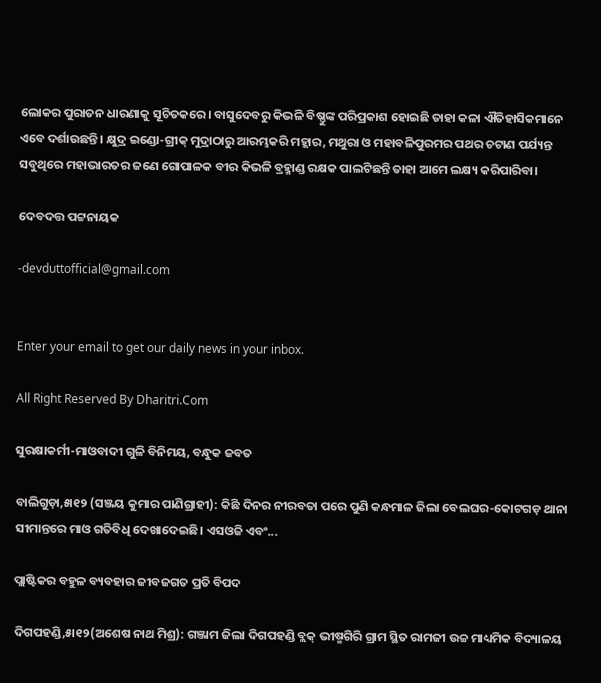ଲୋକର ପୁରାତନ ଧାରଣାକୁ ସୂଚିତକରେ। ବାସୁଦେବରୁ କିଭଳି ବିଷ୍ଣୁଙ୍କ ପରିପ୍ରକାଶ ହୋଇଛି ତାହା କଳା ଐତିହାସିକମାନେ ଏବେ ଦର୍ଶାଉଛନ୍ତି । କ୍ଷୁଦ୍ର ଇଣ୍ଡୋ-ଗ୍ରୀକ୍‌ ମୁଦ୍ରାଠାରୁ ଆରମ୍ଭକରି ମହ୍ଲାର, ମଥୁରା ଓ ମହାବଳିପୁରମର ପଥର ଚଟାଣ ପର୍ଯ୍ୟନ୍ତ ସବୁଥିରେ ମହାଭାରତର ଜଣେ ଗୋପାଳକ ବୀର କିଭଳି ବ୍ରହ୍ମାଣ୍ଡ ରକ୍ଷକ ପାଲଟିଛନ୍ତି ତାହା ଆମେ ଲକ୍ଷ୍ୟ କରିପାରିବା।

ଦେବଦତ୍ତ ପଟ୍ଟନାୟକ

-devduttofficial@gmail.com


Enter your email to get our daily news in your inbox.

All Right Reserved By Dharitri.Com

ସୁରକ୍ଷାକର୍ମୀ-ମାଓବାଦୀ ଗୁଳି ବିନିମୟ, ବନ୍ଧୁକ ଜବତ

ବାଲିଗୁଡ଼ା,୫ା୧୨ (ସଞ୍ଜୟ କୁମାର ପାଣିଗ୍ରାହୀ): କିଛି ଦିନର ନୀରବତା ପରେ ପୁଣି କନ୍ଧମାଳ ଜିଲା ବେଲଘର-କୋଟଗଡ଼ ଥାନା ସୀମାନ୍ତରେ ମାଓ ଗତିବିଧି ଦେଖାଦେଇଛି। ଏସଓଜି ଏବଂ...

ପ୍ଲାଷ୍ଟିକର ବହୁଳ ବ୍ୟବହାର ଜୀବଜଗତ ପ୍ରତି ବିପଦ

ଦିଗପହଣ୍ଡି,୫ା୧୨(ଅଶେଷ ନାଥ ମିଶ୍ର): ଗଞ୍ଜାମ ଜିଲା ଦିଗପହଣ୍ଡି ବ୍ଲକ୍‌ ଭୀଷ୍ମଗିରି ଗ୍ରାମ ସ୍ଥିତ ରାମଜୀ ଉଚ୍ଚ ମାଧ୍ୟମିକ ବିଦ୍ୟାଳୟ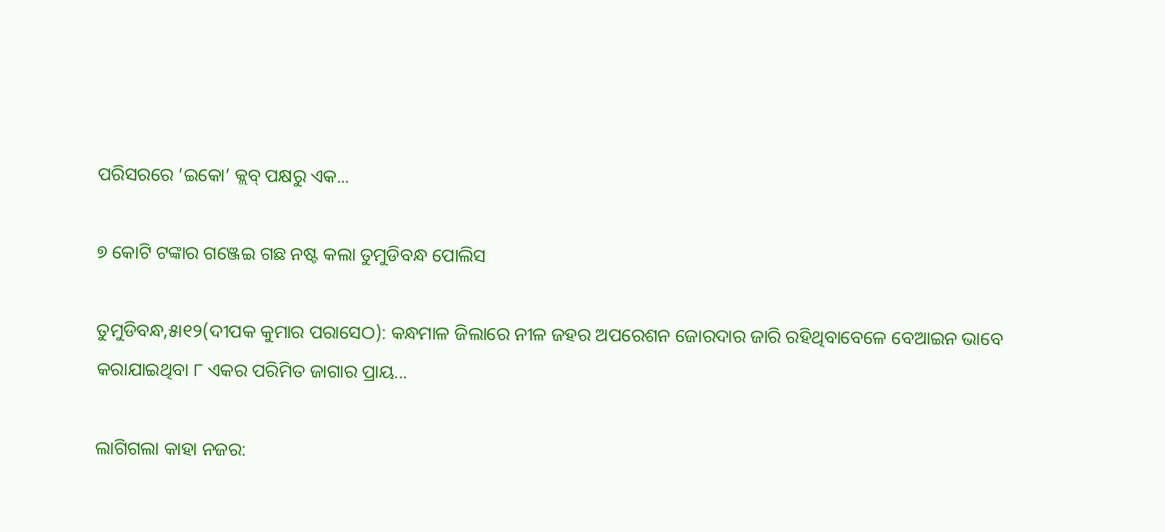ପରିସରରେ ‘ଇକୋ’ କ୍ଲବ୍‌ ପକ୍ଷରୁ ଏକ...

୭ କୋଟି ଟଙ୍କାର ଗଞ୍ଜେଇ ଗଛ ନଷ୍ଟ କଲା ତୁମୁଡିବନ୍ଧ ପୋଲିସ

ତୁମୁଡିବନ୍ଧ,୫ା୧୨(ଦୀପକ କୁମାର ପରାସେଠ): କନ୍ଧମାଳ ଜିଲାରେ ନୀଳ ଜହର ଅପରେଶନ ଜୋରଦାର ଜାରି ରହିଥିବାବେଳେ ବେଆଇନ ଭାବେ କରାଯାଇଥିବା ୮ ଏକର ପରିମିତ ଜାଗାର ପ୍ରାୟ...

ଲାଗିଗଲା କାହା ନଜର: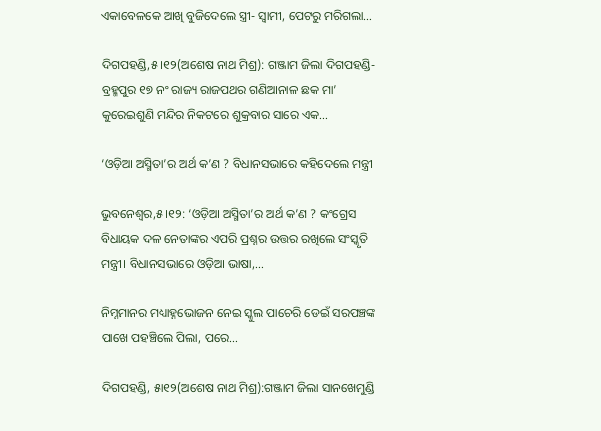ଏକାବେଳକେ ଆଖି ବୁଜିଦେଲେ ସ୍ତ୍ରୀ- ସ୍ବାମୀ, ପେଟରୁ ମରିଗଲା…

ଦିଗପହଣ୍ଡି,୫।୧୨(ଅଶେଷ ନାଥ ମିଶ୍ର): ଗଞ୍ଜାମ ଜିଲା ଦିଗପହଣ୍ଡି-ବ୍ରହ୍ମପୁର ୧୭ ନଂ ରାଜ୍ୟ ରାଜପଥର ଗଣିଆନାଳ ଛକ ମା’ କୁରେଇଶୁଣି ମନ୍ଦିର ନିକଟରେ ଶୁକ୍ରବାର ସାରେ ଏକ...

‘ଓଡ଼ିଆ ଅସ୍ମିତା’ର ଅର୍ଥ କ’ଣ ? ବିଧାନସଭାରେ କହିଦେଲେ ମନ୍ତ୍ରୀ

ଭୁବନେଶ୍ୱର,୫।୧୨: ‘ଓଡ଼ିଆ ଅସ୍ମିତା’ର ଅର୍ଥ କ’ଣ ? କଂଗ୍ରେସ ବିଧାୟକ ଦଳ ନେତାଙ୍କର ଏପରି ପ୍ରଶ୍ନର ଉତ୍ତର ରଖିଲେ ସଂସ୍କୃତି ମନ୍ତ୍ରୀ। ବିଧାନସଭାରେ ଓଡ଼ିଆ ଭାଷା,...

ନିମ୍ନମାନର ମଧ୍ୟାହ୍ନଭୋଜନ ନେଇ ସ୍କୁଲ ପାଚେରି ଡେଇଁ ସରପଞ୍ଚଙ୍କ ପାଖେ ପହଞ୍ଚିଲେ ପିଲା, ପରେ…

ଦିଗପହଣ୍ଡି, ୫ା୧୨(ଅଶେଷ ନାଥ ମିଶ୍ର):ଗଞ୍ଜାମ ଜିଲା ସାନଖେମୁଣ୍ଡି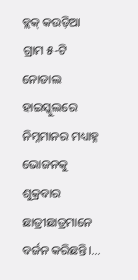ବ୍ଲକ୍‌ କଉଡ଼ିଆ ଗ୍ରାମ ୫-ଟି ନୋଡାଲ ହାଇସ୍କୁଲରେ ନିମ୍ନମାନର ମଧ୍ୟାହ୍ନ ଭୋଜନକୁ ଶୁକ୍ରବାର ଛାତ୍ରୀଛାତ୍ରମାନେ ବର୍ଜନ କରିଛନ୍ତି।...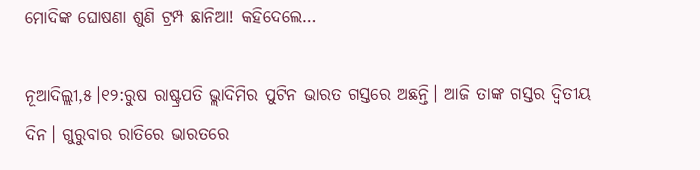ମୋଦିଙ୍କ ଘୋଷଣା ଶୁଣି ଟ୍ରମ୍ପ ଛାନିଆ! କହିଦେଲେ…

ନୂଆଦିଲ୍ଲୀ,୫।୧୨:ରୁଷ ରାଷ୍ଟ୍ରପତି ଭ୍ଲାଦିମିର ପୁଟିନ ଭାରତ ଗସ୍ତରେ ଅଛନ୍ତି। ଆଜି ତାଙ୍କ ଗସ୍ତର ଦ୍ୱିତୀୟ ଦିନ। ଗୁରୁବାର ରାତିରେ ଭାରତରେ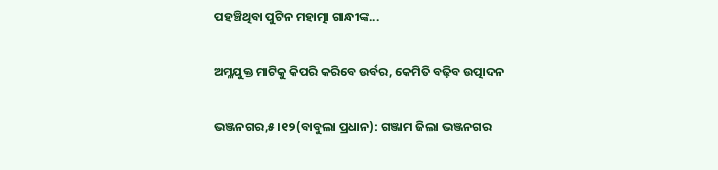ପହଞ୍ଚିଥିବା ପୁଟିନ ମହାତ୍ମା ଗାନ୍ଧୀଙ୍କ...

ଅମ୍ଳଯୁକ୍ତ ମାଟିକୁ କିପରି କରିବେ ଉର୍ବର, କେମିତି ବଢ଼ିବ ଉତ୍ପାଦନ

ଭଞ୍ଜନଗର,୫।୧୨(ବାବୁଲା ପ୍ରଧାନ): ଗଞ୍ଜାମ ଜିଲା ଭଞ୍ଜନଗର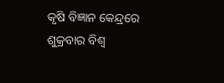କୃଷି ବିଜ୍ଞାନ କେନ୍ଦ୍ରରେ ଶୁକ୍ରବାର ବିଶ୍ବ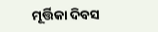ମୂର୍ତ୍ତିକା ଦିବସ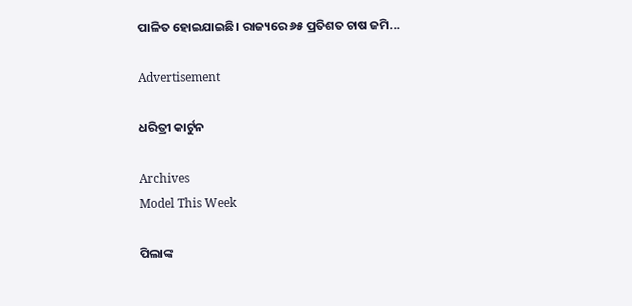ପାଳିତ ହୋଇଯାଇଛି। ରାଜ୍ୟରେ ୬୫ ପ୍ରତିଶତ ଚାଷ ଜମି...

Advertisement

ଧରିତ୍ରୀ କାର୍ଟୁନ

Archives
Model This Week

ପିଲାଙ୍କ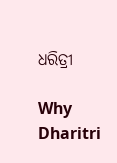ଧରିତ୍ରୀ

Why Dharitri